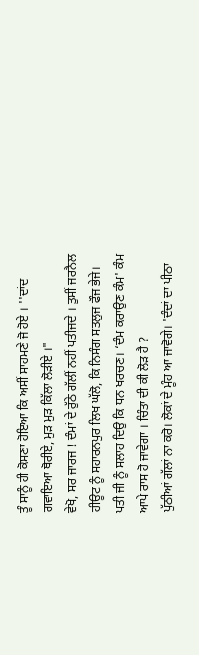ਤੂੰ ਸਾਨੂੰ ਹੀ ਕੋਸਣਾ ਹੋਇਆ ਕਿ ਅਸੀਂ ਸਾਹਮਣੇ ਜੋ ਹੋਏ । ''ਦਾਂਦ ਗਵਾਇਆ ਥੋਰੀਏ, ਮੁੜ ਮੁੜ ਕਿੱਲਾ ਲੋੜੀਏ ।"
ਵੇਖੋ, ਸਰ ਜਾਰਜ ! ਦੰਮਾਂ ਦੇ ਰੁੱਠੇ ਗੱਲੀਂ ਨਹੀਂ ਪਤੀਜਦੇ । ਤੁਸੀਂ ਜਰਨੈਲ ਹੀਊਟ ਨੂੰ ਸਹਾਰਨਪੁਰ ਲਿਖ ਘੱਲੋ, ਕਿ ਨਿਸੰਗ ਸਤਲੁਜ ਫੌਜ ਭੇਜੇ।
ਪਤੀ ਜੀ ਨੂੰ ਸਲਾਹ ਦਿਉ ਕਿ ਧਨ ਖਰਚਣ। ‘ਦੰਮ ਕਰਾਉਣ ਕੰਮ' ਕੰਮ ਆਪੇ ਰਾਸ ਹੋ ਜਾਵੇਗਾ । ਚਿੰਤਾ ਦੀ ਕੀ ਲੋੜ ਹੈ ?
ਪੁੱਠੀਆਂ ਗੱਲਾਂ ਨਾ ਕਰੋ। ਲੋਕਾਂ ਦੇ ਮੂੰਹ ਆ ਜਾਵੋਗੇ। 'ਦੰਦਾਂ ਦਾ ਪੀਠਾ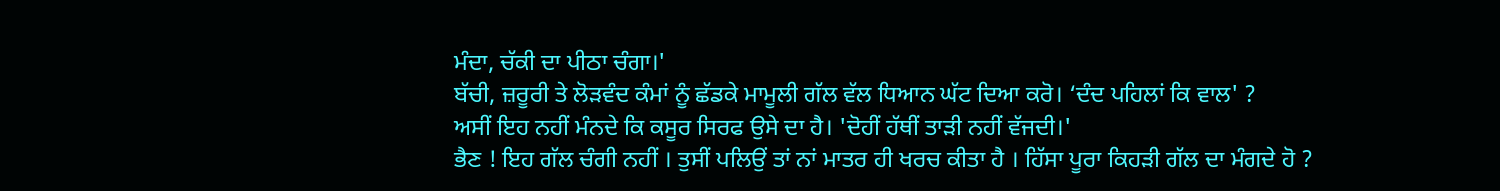ਮੰਦਾ, ਚੱਕੀ ਦਾ ਪੀਠਾ ਚੰਗਾ।'
ਬੱਚੀ, ਜ਼ਰੂਰੀ ਤੇ ਲੋੜਵੰਦ ਕੰਮਾਂ ਨੂੰ ਛੱਡਕੇ ਮਾਮੂਲੀ ਗੱਲ ਵੱਲ ਧਿਆਨ ਘੱਟ ਦਿਆ ਕਰੋ। ‘ਦੰਦ ਪਹਿਲਾਂ ਕਿ ਵਾਲ' ?
ਅਸੀਂ ਇਹ ਨਹੀਂ ਮੰਨਦੇ ਕਿ ਕਸੂਰ ਸਿਰਫ ਉਸੇ ਦਾ ਹੈ। 'ਦੋਹੀਂ ਹੱਥੀਂ ਤਾੜੀ ਨਹੀਂ ਵੱਜਦੀ।'
ਭੈਣ ! ਇਹ ਗੱਲ ਚੰਗੀ ਨਹੀਂ । ਤੁਸੀਂ ਪਲਿਉਂ ਤਾਂ ਨਾਂ ਮਾਤਰ ਹੀ ਖਰਚ ਕੀਤਾ ਹੈ । ਹਿੱਸਾ ਪੂਰਾ ਕਿਹੜੀ ਗੱਲ ਦਾ ਮੰਗਦੇ ਹੋ ?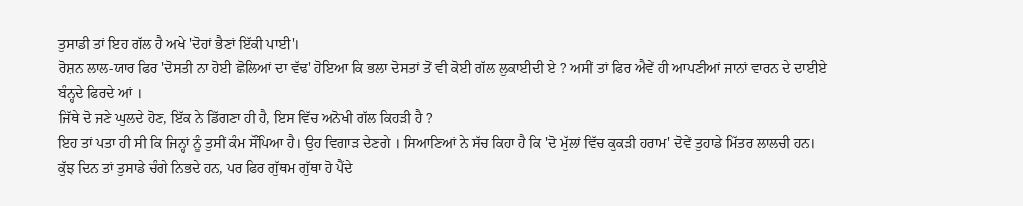ਤੁਸਾਡੀ ਤਾਂ ਇਹ ਗੱਲ ਹੈ ਅਖੇ 'ਦੋਹਾਂ ਭੈਣਾਂ ਇੱਕੀ ਪਾਈ'।
ਰੋਸ਼ਨ ਲਾਲ-ਯਾਰ ਫਿਰ 'ਦੋਸਤੀ ਨਾ ਹੋਈ ਛੋਲਿਆਂ ਦਾ ਵੱਢ' ਹੋਇਆ ਕਿ ਭਲਾ ਦੋਸਤਾਂ ਤੋਂ ਵੀ ਕੋਈ ਗੱਲ ਲੁਕਾਈਦੀ ਏ ? ਅਸੀਂ ਤਾਂ ਫਿਰ ਐਵੇਂ ਹੀ ਆਪਣੀਆਂ ਜਾਨਾਂ ਵਾਰਨ ਦੇ ਦਾਈਏ ਬੰਨ੍ਹਦੇ ਫਿਰਦੇ ਆਂ ।
ਜਿੱਥੇ ਦੋ ਜਣੇ ਘੁਲਦੇ ਹੋਣ, ਇੱਕ ਨੇ ਡਿੱਗਣਾ ਹੀ ਹੈ, ਇਸ ਵਿੱਚ ਅਨੋਖੀ ਗੱਲ ਕਿਹੜੀ ਹੈ ?
ਇਹ ਤਾਂ ਪਤਾ ਹੀ ਸੀ ਕਿ ਜਿਨ੍ਹਾਂ ਨੂੰ ਤੁਸੀਂ ਕੰਮ ਸੌਂਪਿਆ ਹੈ। ਉਹ ਵਿਗਾੜ ਦੇਣਗੇ । ਸਿਆਣਿਆਂ ਨੇ ਸੱਚ ਕਿਹਾ ਹੈ ਕਿ 'ਦੋ ਮੁੱਲਾਂ ਵਿੱਚ ਕੁਕੜੀ ਹਰਾਮ' ਦੋਵੇਂ ਤੁਹਾਡੇ ਮਿੱਤਰ ਲਾਲਚੀ ਹਨ।
ਕੁੱਝ ਦਿਨ ਤਾਂ ਤੁਸਾਡੇ ਚੰਗੇ ਨਿਭਦੇ ਹਨ, ਪਰ ਫਿਰ ਗੁੱਥਮ ਗੁੱਥਾ ਹੋ ਪੈਂਦੇ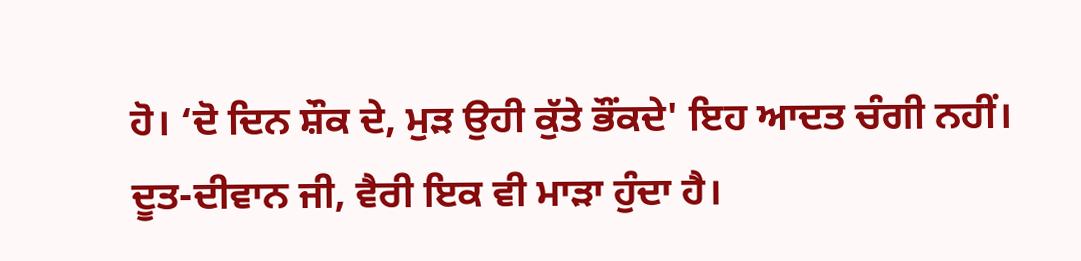ਹੋ। ‘ਦੋ ਦਿਨ ਸ਼ੌਕ ਦੇ, ਮੁੜ ਉਹੀ ਕੁੱਤੇ ਭੌਂਕਦੇ' ਇਹ ਆਦਤ ਚੰਗੀ ਨਹੀਂ।
ਦੂਤ-ਦੀਵਾਨ ਜੀ, ਵੈਰੀ ਇਕ ਵੀ ਮਾੜਾ ਹੁੰਦਾ ਹੈ।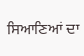ਸਿਆਣਿਆਂ ਦਾ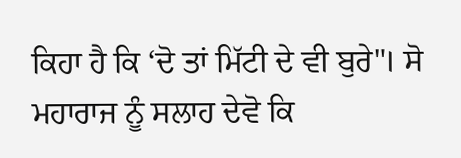ਕਿਹਾ ਹੈ ਕਿ ‘ਦੋ ਤਾਂ ਮਿੱਟੀ ਦੇ ਵੀ ਬੁਰੇ"। ਸੋ ਮਹਾਰਾਜ ਨੂੰ ਸਲਾਹ ਦੇਵੋ ਕਿ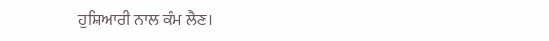ਹੁਸ਼ਿਆਰੀ ਨਾਲ ਕੰਮ ਲੈਣ।